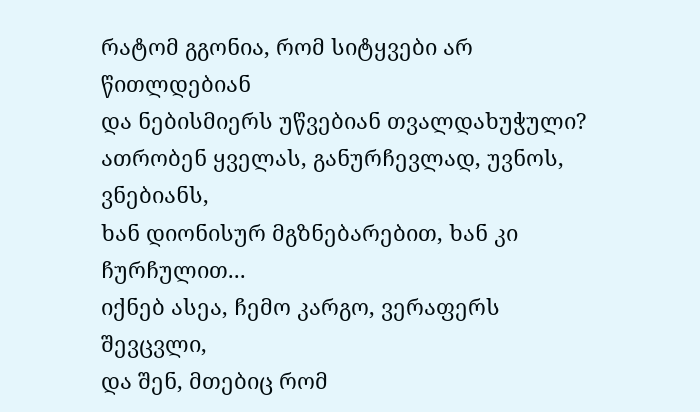რატომ გგონია, რომ სიტყვები არ წითლდებიან
და ნებისმიერს უწვებიან თვალდახუჭული?
ათრობენ ყველას, განურჩევლად, უვნოს, ვნებიანს,
ხან დიონისურ მგზნებარებით, ხან კი ჩურჩულით...
იქნებ ასეა, ჩემო კარგო, ვერაფერს შევცვლი,
და შენ, მთებიც რომ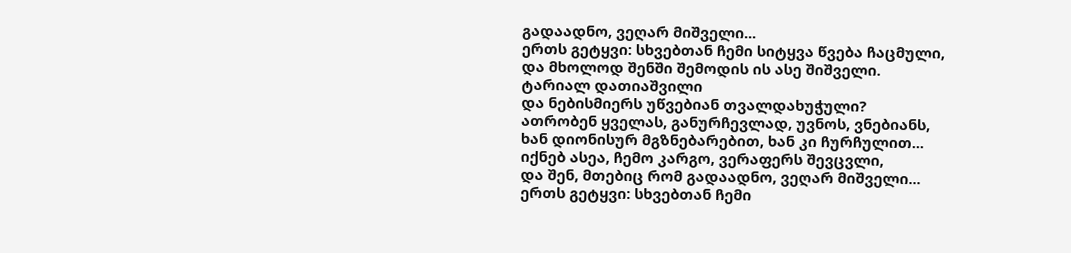გადაადნო, ვეღარ მიშველი...
ერთს გეტყვი: სხვებთან ჩემი სიტყვა წვება ჩაცმული,
და მხოლოდ შენში შემოდის ის ასე შიშველი.
ტარიალ დათიაშვილი
და ნებისმიერს უწვებიან თვალდახუჭული?
ათრობენ ყველას, განურჩევლად, უვნოს, ვნებიანს,
ხან დიონისურ მგზნებარებით, ხან კი ჩურჩულით...
იქნებ ასეა, ჩემო კარგო, ვერაფერს შევცვლი,
და შენ, მთებიც რომ გადაადნო, ვეღარ მიშველი...
ერთს გეტყვი: სხვებთან ჩემი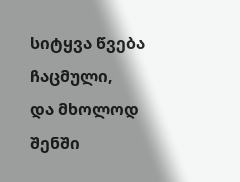სიტყვა წვება ჩაცმული,
და მხოლოდ შენში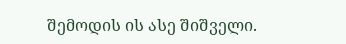შემოდის ის ასე შიშველი.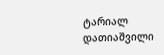ტარიალ დათიაშვილი